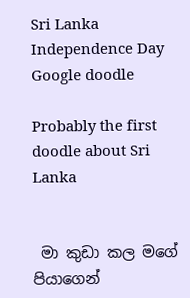Sri Lanka Independence Day Google doodle

Probably the first doodle about Sri Lanka


 මා කුඩා කල මගේ පියාගෙන්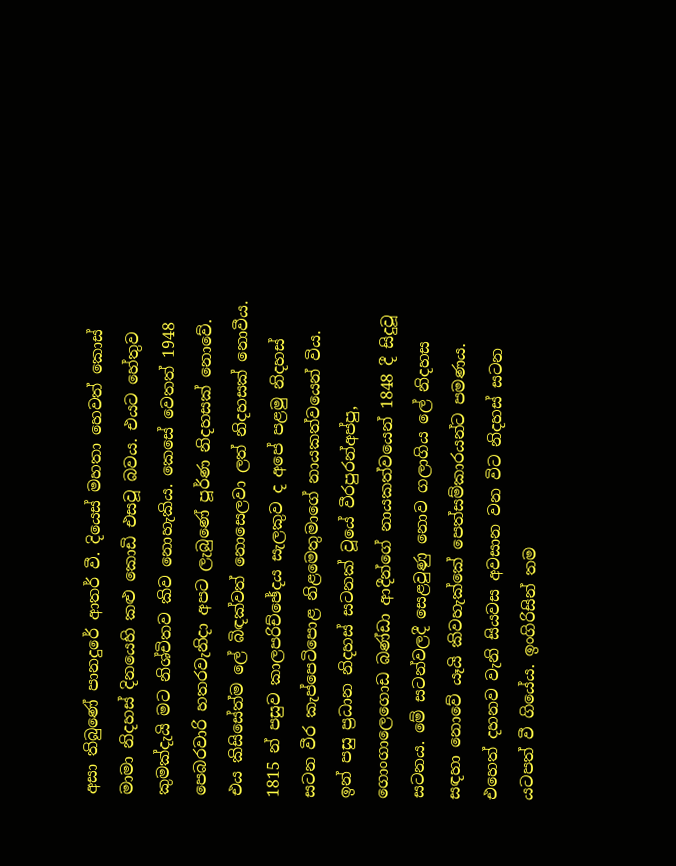අසා තිබුණේ පානදුරේ ආතර් වී. දියෙස්‌ මහතා හෙවත් කොස්‌ මාමා නිදහස්‌ දිනයෙහි කළු කොඩි එසවූ බවය. එයට හේතුව කුමක්‌දැයි මට නිශ්චිතව කිව නොහැකිය. කෙසේ වෙතත් 1948 පෙබරවාරි හතරවැනිදා අපට ලැබුණේ පූර්ණ නිදහසක්‌ නොවේ. එය කිසිසේත්ම ලේ බිඳක්‌වත් නොසෙලවා ලත් නිදහසක්‌ නොවීය. 1815 න් පසුව කාලපරිච්ඡේදය සැලකුව ද අපේ පළමු නිදහස්‌ සටන වීර කැප්පෙටිපොළ නිළමෙතුමාගේ නායකත්වයෙන් විය. ඉන් පසු ප්‍රධාන නිදහස්‌ සටනක්‌ වූයේ වීරපුරන්අප්පු, ගොංගාලෙගොඩ බණ්‌ඩා ආදීන්ගේ නායකත්වයෙන් 1848 දී සිදුවූ සටනය. මේ සටන්වලදී සෙළවුණු නොව ගලාගිය ලේ නිදහස සඳහා නොවේ යෑයි කිවහැක්‌කේ පෙත්සම්කාරයන්ට පමණය. එහෙත් දහනව වැනි සියවස අවසාන වන විට නිදහස්‌ සටන යටපත් වී ගියේය. ඉංගිරිසින් තම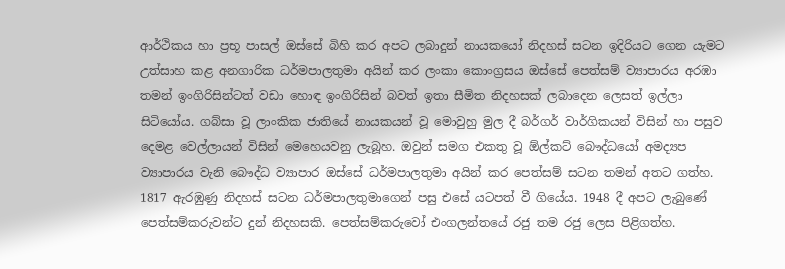ආර්ථිකය හා ප්‍රභූ පාසල් ඔස්‌සේ බිහි කර අපට ලබාදුන් නායකයෝ නිදහස්‌ සටන ඉදිරියට ගෙන යැමට උත්සාහ කළ අනගාරික ධර්මපාලතුමා අයින් කර ලංකා කොංග්‍රසය ඔස්‌සේ පෙත්සම් ව්‍යාපාරය අරඹා තමන් ඉංගිරිසින්ටත් වඩා හොඳ ඉංගිරිසින් බවත් ඉතා සීමිත නිදහසක්‌ ලබාදෙන ලෙසත් ඉල්ලා සිටියෝය. ගබ්සා වූ ලාංකික ජාතියේ නායකයන් වූ මොවුහු මුල දී බර්ගර් වාර්ගිකයන් විසින් හා පසුව දෙමළ වෙල්ලායන් විසින් මෙහෙයවනු ලැබූහ. ඔවුන් සමග එකතු වූ ඕල්කට්‌ බෞද්ධයෝ අමද්‍යප ව්‍යාපාරය වැනි බෞද්ධ ව්‍යාපාර ඔස්‌සේ ධර්මපාලතුමා අයින් කර පෙත්සම් සටන තමන් අතට ගත්හ. 1817 ඇරඹුණු නිදහස්‌ සටන ධර්මපාලතුමාගෙන් පසු එසේ යටපත් වී ගියේය. 1948 දී අපට ලැබුණේ පෙත්සම්කරුවන්ට දුන් නිදහසකි. පෙත්සම්කරුවෝ එංගලන්තයේ රජු තම රජු ලෙස පිළිගත්හ.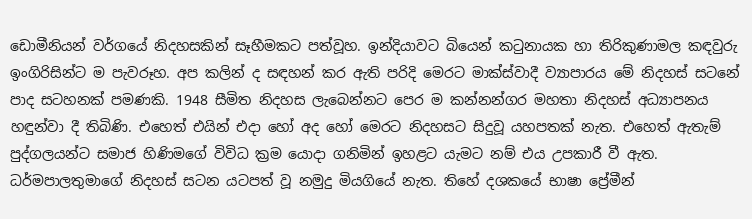ඩොමීනියන් වර්ගයේ නිදහසකින් සෑහීමකට පත්වූහ. ඉන්දියාවට බියෙන් කටුනායක හා තිරිකුණාමල කඳවුරු ඉංගිරිසින්ට ම පැවරූහ. අප කලින් ද සඳහන් කර ඇති පරිදි මෙරට මාක්‌ස්‌වාදී ව්‍යාපාරය මේ නිදහස්‌ සටනේ පාද සටහනක්‌ පමණකි. 1948 සීමිත නිදහස ලැබෙන්නට පෙර ම කන්නන්ගර මහතා නිදහස්‌ අධ්‍යාපනය හඳුන්වා දී තිබිණි. එහෙත් එයින් එදා හෝ අද හෝ මෙරට නිදහසට සිදුවූ යහපතක්‌ නැත. එහෙත් ඇතැම් පුද්ගලයන්ට සමාජ හිණිමගේ විවිධ ක්‍රම යොදා ගනිමින් ඉහළට යැමට නම් එය උපකාරී වී ඇත. ධර්මපාලතුමාගේ නිදහස්‌ සටන යටපත් වූ නමුදු මියගියේ නැත. තිහේ දශකයේ භාෂා ප්‍රේමීන්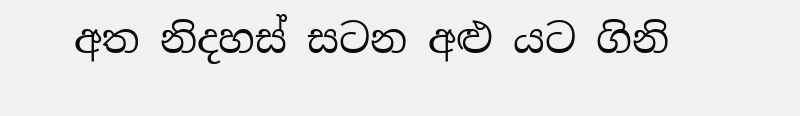අත නිදහස්‌ සටන අළු යට ගිනි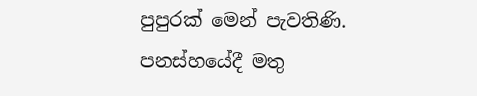පුපුරක්‌ මෙන් පැවතිණි. පනස්‌හයේදී මතු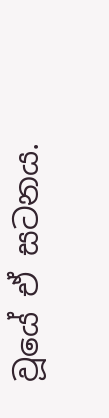වූයේ ඒ සටනය.